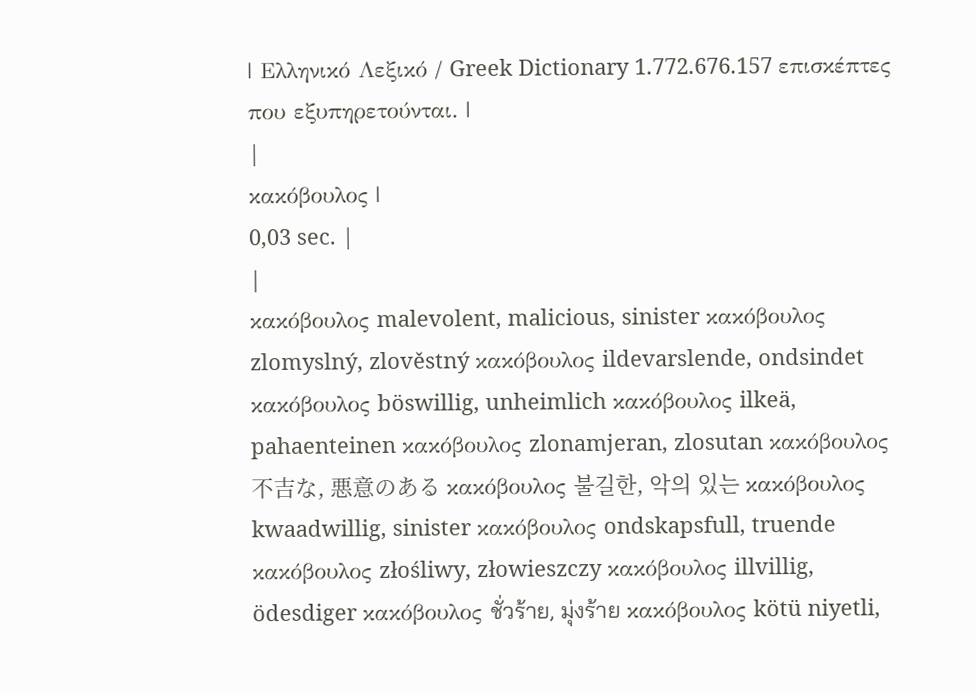| Ελληνικό Λεξικό / Greek Dictionary 1.772.676.157 επισκέπτες που εξυπηρετούνται. |
|
κακόβουλος |
0,03 sec. |
|
κακόβουλος malevolent, malicious, sinister κακόβουλος zlomyslný, zlověstný κακόβουλος ildevarslende, ondsindet κακόβουλος böswillig, unheimlich κακόβουλος ilkeä, pahaenteinen κακόβουλος zlonamjeran, zlosutan κακόβουλος 不吉な, 悪意のある κακόβουλος 불길한, 악의 있는 κακόβουλος kwaadwillig, sinister κακόβουλος ondskapsfull, truende κακόβουλος złośliwy, złowieszczy κακόβουλος illvillig, ödesdiger κακόβουλος ชั่วร้าย, มุ่งร้าย κακόβουλος kötü niyetli,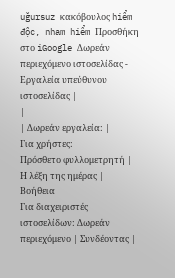uğursuz κακόβουλος hiểm độc, nham hiểm Προσθήκη στο iGoogle Δωρεάν περιεχόμενο ιστοσελίδας - Εργαλεία υπεύθυνου ιστοσελίδας |
|
| Δωρεάν εργαλεία: |
Για χρήστες:
Πρόσθετο φυλλομετρητή |
Η λέξη της ημέρας |
Βοήθεια
Για διαχειριστές ιστοσελίδων: Δωρεάν περιεχόμενο | Συνδέοντας |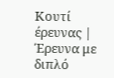Κουτί έρευνας | Έρευνα με διπλό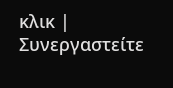κλικ | Συνεργαστείτε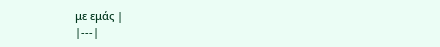με εμάς |
|---|